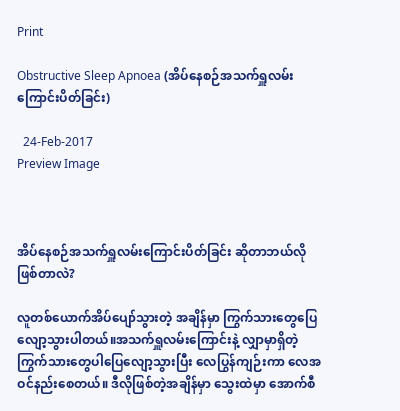Print

Obstructive Sleep Apnoea (အိပ်နေစဉ်အသက်ရှူလမ်းကြောင်းပိတ်ခြင်း)

  24-Feb-2017
Preview Image



အိပ်နေစဉ်အသက်ရှူလမ်းကြောင်းပိတ်ခြင်း ဆိုတာဘယ်လိုဖြစ်တာလဲ?

လူတစ်ယောက်အိပ်ပျော်သွားတဲ့ အချိန်မှာ ကြွက်သားတွေပြေလျော့သွားပါတယ်။အသက်ရှူလမ်းကြောင်းနဲ့ လျှာမှာရှိတဲ့ကြွက်သားတွေပါပြေလျော့သွားပြီး လေပြွန်ကျဉ်းကာ လေအဝင်နည်းစေတယ်။ ဒီလိုဖြစ်တဲ့အချိန်မှာ သွေးထဲမှာ အောက်စီ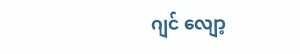ဂျင် လျော့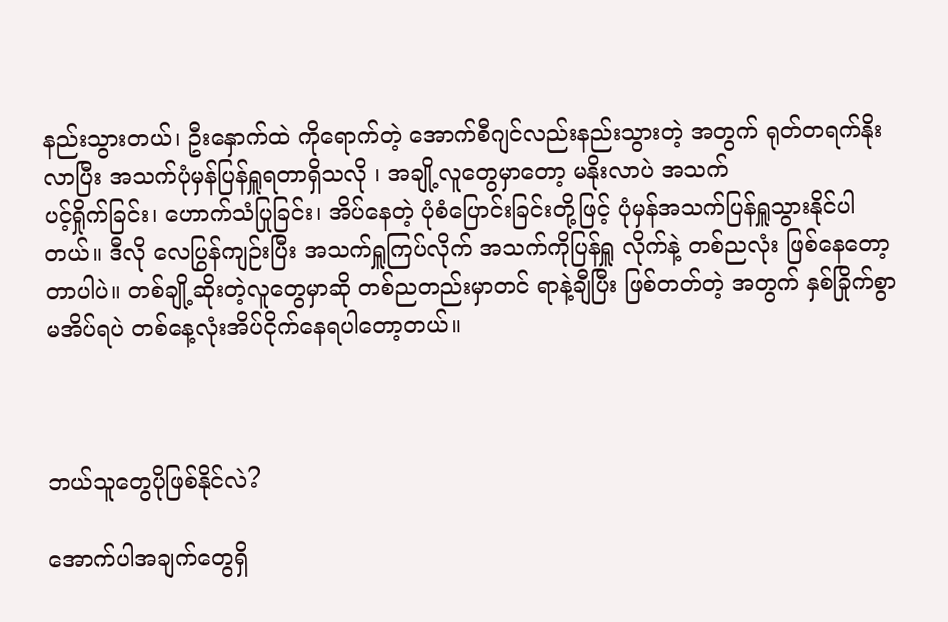နည်းသွားတယ်၊ ဦးနှောက်ထဲ ကိုရောက်တဲ့ အောက်စီဂျင်လည်းနည်းသွားတဲ့ အတွက် ရုတ်တရက်နိုးလာပြီး အသက်ပုံမှန်ပြန်ရှူရတာရှိသလို ၊ အချို့လူတွေမှာတော့ မနိုးလာပဲ အသက်
ပင့်ရှိုက်ခြင်း၊ ဟောက်သံပြုခြင်း၊ အိပ်နေတဲ့ ပုံစံပြောင်းခြင်းတို့ဖြင့် ပုံမှန်အသက်ပြန်ရှူသွားနိုင်ပါတယ်။ ဒီလို လေပြွန်ကျဉ်းပြီး အသက်ရှူကြပ်လိုက် အသက်ကိုပြန်ရှူ လိုက်နဲ့ တစ်ညလုံး ဖြစ်နေတော့တာပါပဲ။ တစ်ချို့ဆိုးတဲ့လူတွေမှာဆို တစ်ညတည်းမှာတင် ရာနဲ့ချီပြီး ဖြစ်တတ်တဲ့ အတွက် နှစ်ခြိုက်စွာ မအိပ်ရပဲ တစ်နေ့လုံးအိပ်ငိုက်နေရပါတော့တယ်။



ဘယ်သူတွေပိုဖြစ်နိုင်လဲ?

အောက်ပါအချက်တွေရှိ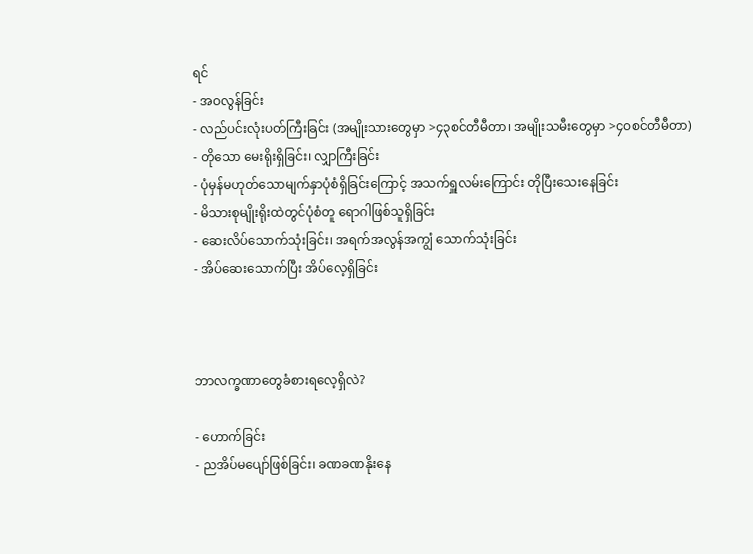ရင်
- အဝလွန်ခြင်း
- လည်ပင်းလုံးပတ်ကြီးခြင်း (အမျိုးသားတွေမှာ >၄၃စင်တီမီတာ၊ အမျိုးသမီးတွေမှာ >၄ဝစင်တီမီတာ)
- တိုသော မေးရိုးရှိခြင်း၊ လျှာကြီးခြင်း
- ပုံမှန်မဟုတ်သောမျက်နှာပုံစံရှိခြင်းကြောင့် အသက်ရှူလမ်းကြောင်း တိုပြီးသေးနေခြင်း
- မိသားစုမျိုးရိုးထဲတွင်ပုံစံတူ ရောဂါဖြစ်သူရှိခြင်း
- ဆေးလိပ်သောက်သုံးခြင်း၊ အရက်အလွန်အကျွံ သောက်သုံးခြင်း
- အိပ်ဆေးသောက်ပြီး အိပ်လေ့ရှိခြင်း



ဘာလက္ခဏာတွေခံစားရလေ့ရှိလဲ?

- ဟောက်ခြင်း
- ညအိပ်မပျော်ဖြစ်ခြင်း၊ ခဏခဏနိုးနေ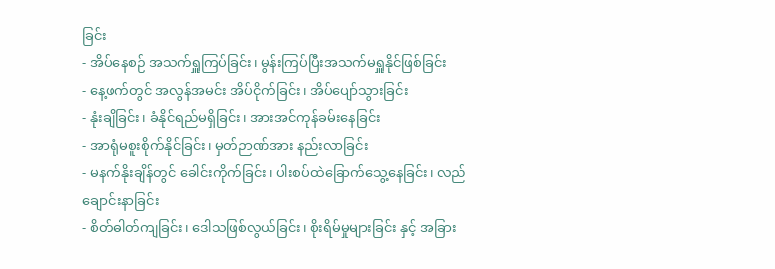ခြင်း
- အိပ်နေစဉ် အသက်ရှူကြပ်ခြင်း၊ မွန်းကြပ်ပြီးအသက်မရှူနိုင်ဖြစ်ခြင်း
- နေ့ဖက်တွင် အလွန်အမင်း အိပ်ငိုက်ခြင်း၊ အိပ်ပျော်သွားခြင်း
- နုံးချိခြင်း၊ ခံနိုင်ရည်မရှိခြင်း၊ အားအင်ကုန်ခမ်းနေခြင်း
- အာရုံမစူးစိုက်နိုင်ခြင်း၊ မှတ်ဉာဏ်အား နည်းလာခြင်း
- မနက်နိုးချိန်တွင် ခေါင်းကိုက်ခြင်း၊ ပါးစပ်ထဲခြောက်သွေ့နေခြင်း၊ လည်ချောင်းနာခြင်း
- စိတ်ဓါတ်ကျခြင်း၊ ဒေါသဖြစ်လွယ်ခြင်း၊ စိုးရိမ်မှုများခြင်း နှင့် အခြား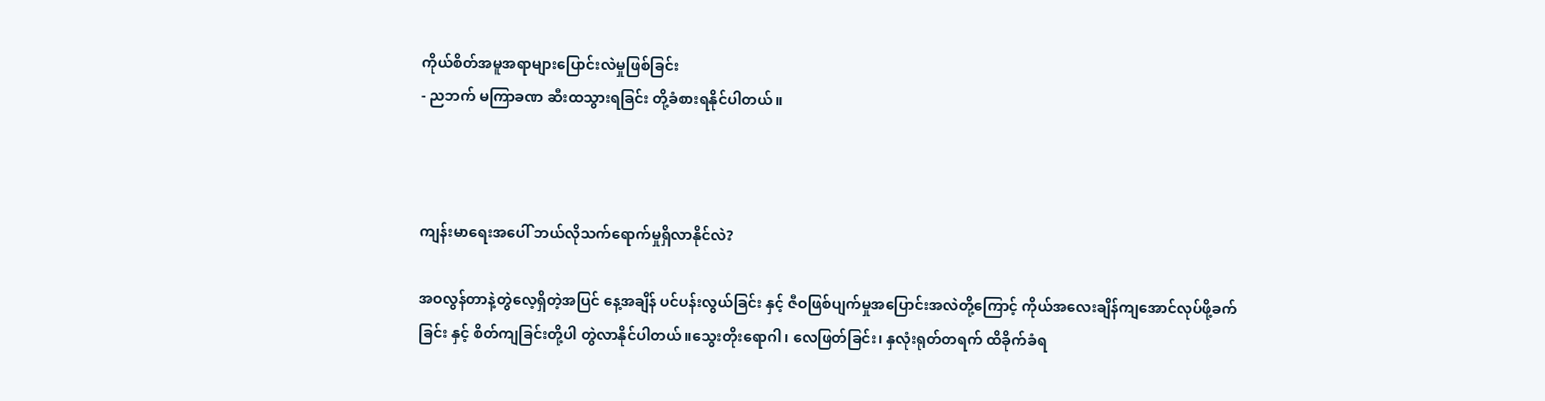ကိုယ်စိတ်အမူအရာများပြောင်းလဲမှုဖြစ်ခြင်း
- ညဘက် မကြာခဏ ဆီးထသွားရခြင်း တို့ခံစားရနိုင်ပါတယ်။



ကျန်းမာရေးအပေါ် ဘယ်လိုသက်ရောက်မှုရှိလာနိုင်လဲ?

အဝလွန်တာနဲ့တွဲလေ့ရှိတဲ့အပြင် နေ့အချိန် ပင်ပန်းလွယ်ခြင်း နှင့် ဇီဝဖြစ်ပျက်မှုအပြောင်းအလဲတို့ကြောင့် ကိုယ်အလေးချိန်ကျအောင်လုပ်ဖို့ခက်ခြင်း နှင့် စိတ်ကျခြင်းတို့ပါ တွဲလာနိုင်ပါတယ်။သွေးတိုးရောဂါ၊ လေဖြတ်ခြင်း၊ နှလုံးရုတ်တရက် ထိခိုက်ခံရ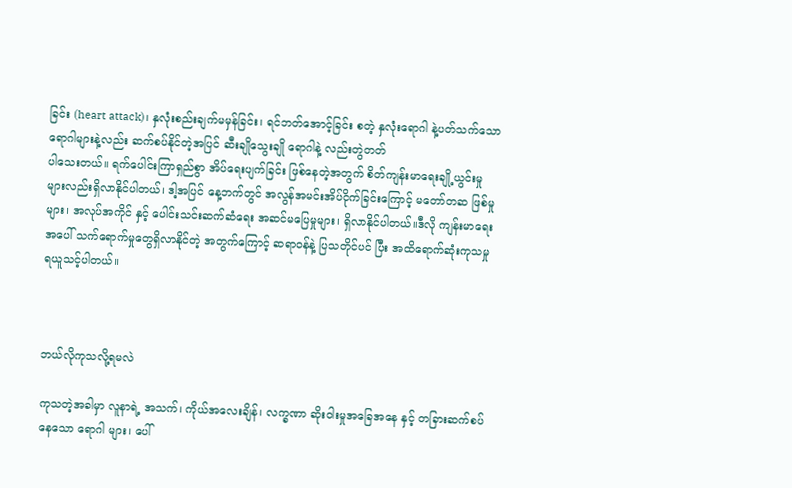ခြင်း (heart attack)၊ နှလုံးစည်းချက်မမှန်ခြင်း၊ ရင်ဘတ်အောင့်ခြင်း စတဲ့ နှလုံးရောဂါ နဲ့ပတ်သက်သော ရောဂါများနဲ့လည်း ဆက်စပ်နိုင်တဲ့အပြင် ဆီးချိုသွေးချို ရောဂါနဲ့ လည်းတွဲတတ်
ပါသေးတယ်။ ရက်ပေါင်းကြာရှည်စွာ အိပ်ရေးပျက်ခြင်း ဖြစ်နေတဲ့အတွက် စိတ်ကျန်းမာရေးချို့ယွင်းမှုများလည်းရှိလာနိုင်ပါတယ်၊ ဒါ့အပြင် နေ့ဘက်တွင် အလွန်အမင်းအိပ်ငိုက်ခြင်းကြောင့် မတော်တဆ ဖြစ်မှုများ၊ အလုပ်အကိုင် နှင့် ပေါင်းသင်းဆက်ဆံရေး အဆင်မပြေမှုများ၊ ရှိလာနိုင်ပါတယ်။ဒီလို ကျန်းမာရေးအပေါ် သက်ရောက်မှုတွေရှိလာနိုင်တဲ့ အတွက်ကြောင့် ဆရာဝန်နဲ့ ပြသတိုင်ပင် ပြီး အထိရောက်ဆုံးကုသမှု ရယူသင့်ပါတယ်။



ဘယ်လိုကုသလို့ရမလဲ

ကုသတဲ့အခါမှာ လူနာရဲ့ အသက်၊ ကိုယ်အလေးချိန်၊ လက္ခဏာ ဆိုးဝါးမှုအခြေအနေ နှင့် တခြားဆက်စပ်နေသော ရောဂါ များ၊ ပေါ်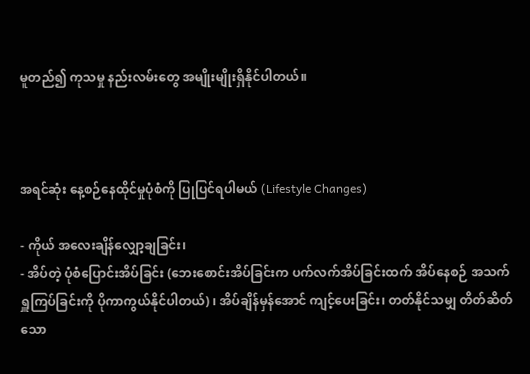မူတည်၍ ကုသမှု နည်းလမ်းတွေ အမျိုးမျိုးရှိနိုင်ပါတယ်။



အရင်ဆုံး နေ့စဉ်နေထိုင်မှုပုံစံကို ပြုပြင်ရပါမယ် (Lifestyle Changes)

- ကိုယ် အလေးချိန်လျှော့ချခြင်း၊
- အိပ်တဲ့ ပုံစံပြောင်းအိပ်ခြင်း (ဘေးစောင်းအိပ်ခြင်းက ပက်လက်အိပ်ခြင်းထက် အိပ်နေစဉ် အသက်ရှူကြပ်ခြင်းကို ပိုကာကွယ်နိုင်ပါတယ်) ၊ အိပ်ချိန်မှန်အောင် ကျင့်ပေးခြင်း၊ တတ်နိုင်သမျှ တိတ်ဆိတ်သော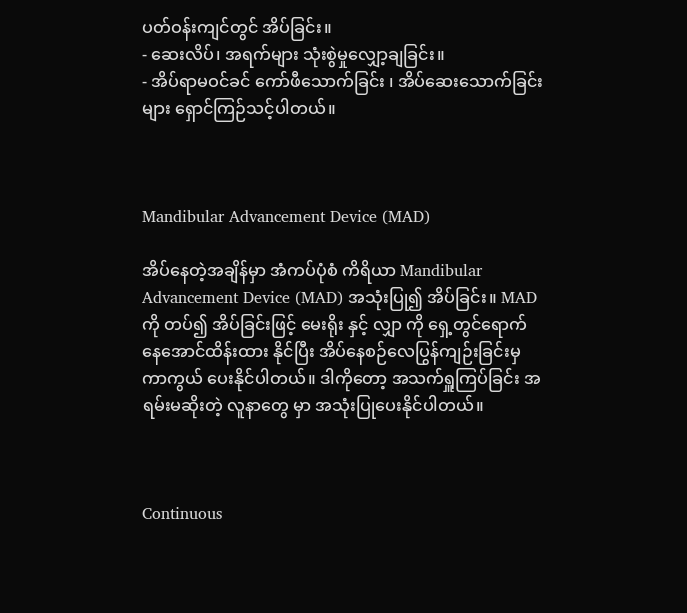ပတ်ဝန်းကျင်တွင် အိပ်ခြင်း။
- ဆေးလိပ်၊ အရက်များ သုံးစွဲမှုလျှော့ချခြင်း။
- အိပ်ရာမဝင်ခင် ကော်ဖီသောက်ခြင်း ၊ အိပ်ဆေးသောက်ခြင်းများ ရှောင်ကြဉ်သင့်ပါတယ်။



Mandibular Advancement Device (MAD)

အိပ်နေတဲ့အချိန်မှာ အံကပ်ပုံစံ ကိရိယာ Mandibular Advancement Device (MAD) အသုံးပြု၍ အိပ်ခြင်း။ MAD ကို တပ်၍ အိပ်ခြင်းဖြင့် မေးရိုး နှင့် လျှာ ကို ရှေ့တွင်ရောက်နေအောင်ထိန်းထား နိုင်ပြီး အိပ်နေစဉ်လေပြွန်ကျဉ်းခြင်းမှ ကာကွယ် ပေးနိုင်ပါတယ်။ ဒါကိုတော့ အသက်ရှူကြပ်ခြင်း အရမ်းမဆိုးတဲ့ လူနာတွေ မှာ အသုံးပြုပေးနိုင်ပါတယ်။



Continuous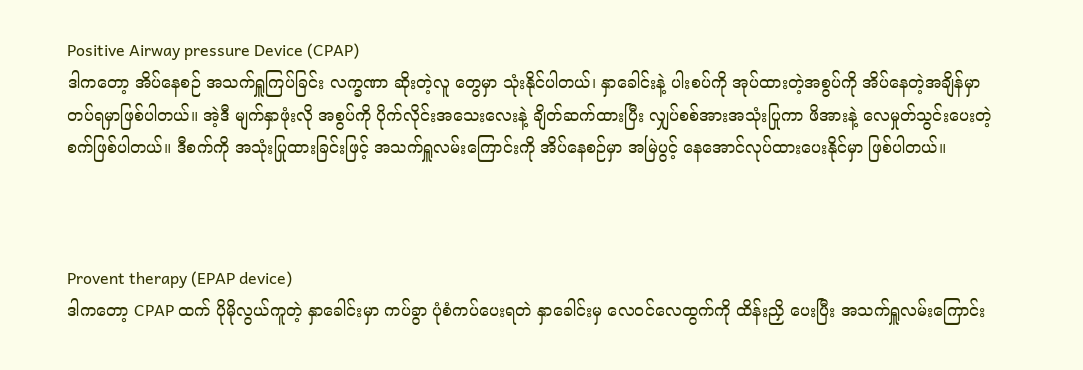Positive Airway pressure Device (CPAP)
ဒါကတော့ အိပ်နေစဉ် အသက်ရှူကြပ်ခြင်း လက္ခဏာ ဆိုးတဲ့လူ တွေမှာ သုံးနိုင်ပါတယ်၊ နှာခေါင်းနဲ့ ပါးစပ်ကို အုပ်ထားတဲ့အစွပ်ကို အိပ်နေတဲ့အချိန်မှာတပ်ရမှာဖြစ်ပါတယ်။ အဲ့ဒီ မျက်နှာဖုံးလို အစွပ်ကို ပိုက်လိုင်းအသေးလေးနဲ့ ချိတ်ဆက်ထားပြီး လျှပ်စစ်အားအသုံးပြုကာ ဖိအားနဲ့ လေမှုတ်သွင်းပေးတဲ့ စက်ဖြစ်ပါတယ်။ ဒီစက်ကို အသုံးပြုထားခြင်းဖြင့် အသက်ရှူလမ်းကြောင်းကို အိပ်နေစဉ်မှာ အမြဲပွင့် နေအောင်လုပ်ထားပေးနိုင်မှာ ဖြစ်ပါတယ်။



Provent therapy (EPAP device)
ဒါကတော့ CPAP ထက် ပိုမိုလွယ်ကူတဲ့ နှာခေါင်းမှာ ကပ်ခွာ ပုံစံကပ်ပေးရတဲ နှာခေါင်းမှ လေဝင်လေထွက်ကို ထိန်းညှိ ပေးပြီး အသက်ရှူလမ်းကြောင်း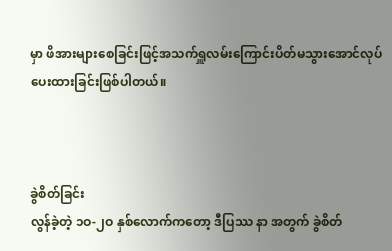မှာ ဖိအားများစေခြင်းဖြင့်အသက်ရှူလမ်းကြောင်းပိတ်မသွားအောင်လုပ်ပေးထားခြင်းဖြစ်ပါတယ်။



ခွဲစိတ်ခြင်း
လွန်ခဲ့တဲ့ ၁ဝ-၂ဝ နှစ်လောက်ကတော့ ဒီပြဿ နာ အတွက် ခွဲစိတ်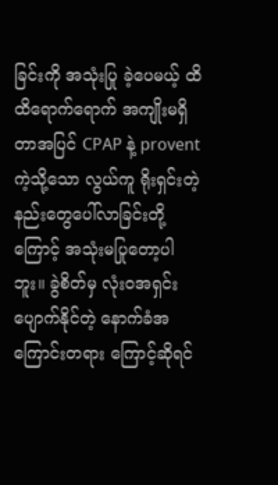ခြင်းကို အသုံးပြု ခဲ့ပေမယ့် ထိထိရောက်ရောက် အကျိုးမရှိတာအပြင် CPAP နဲ့ provent ကဲ့သို့သော လွယ်ကူ ရိုးရှင်းတဲ့ နည်းတွေပေါ်လာခြင်းတို့ကြောင့် အသုံးမပြုတော့ပါဘူး။ ခွဲစိတ်မှ လုံးဝအရှင်းပျောက်နိုင်တဲ့ နောက်ခံအကြောင်းတရား ကြောင့်ဆိုရင်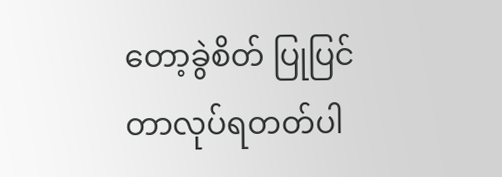တော့ခွဲစိတ် ပြုပြင်တာလုပ်ရတတ်ပါ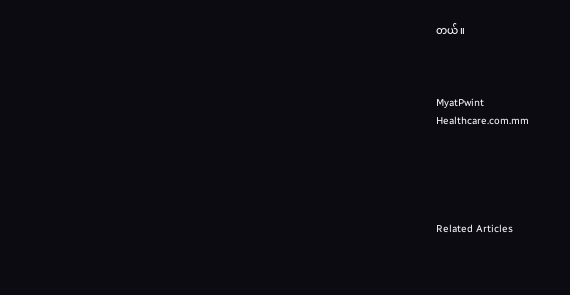တယ်။



MyatPwint
Healthcare.com.mm





Related Articles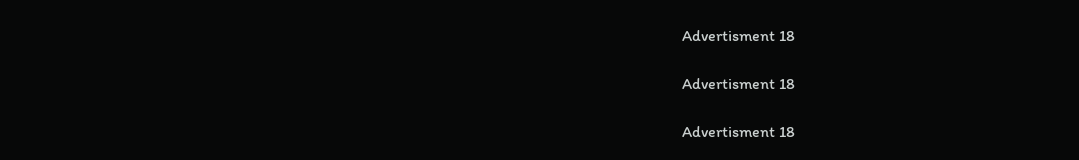Advertisment 18

Advertisment 18

Advertisment 18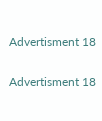Advertisment 18

Advertisment 18